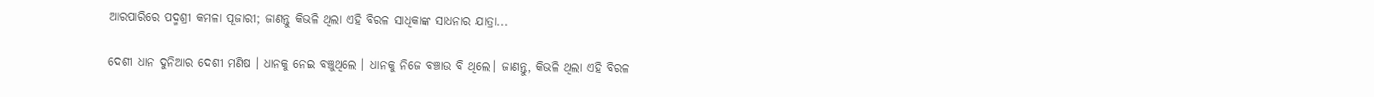ଆରପାରିରେ ପଦ୍ମଶ୍ରୀ କମଳା ପୂଜାରୀ; ଜାଣନ୍ତୁ କିଭଳି ଥିଲା ଏହି ବିରଳ ସାଧିକାଙ୍କ ସାଧନାର ଯାତ୍ରା...

ଦେଶୀ ଧାନ ଦୁନିଆର ଦେଶୀ ମଣିଷ । ଧାନକୁ ନେଇ ବଞ୍ଚୁଥିଲେ । ଧାନକୁ ନିଜେ ବଞ୍ଚାଉ ବି ଥିଲେ। ଜାଣନ୍ତୁ, କିଭଳି ଥିଲା ଏହି ବିରଳ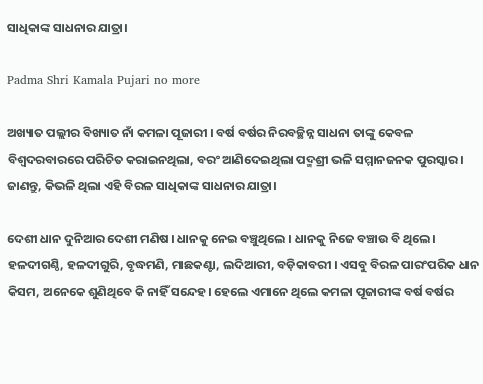ସାଧିକାଙ୍କ ସାଧନାର ଯାତ୍ରା।

Padma Shri Kamala Pujari no more

ଅଖ୍ୟାତ ପଲ୍ଲୀର ବିଖ୍ୟାତ ନାଁ କମଳା ପୂଜାରୀ । ବର୍ଷ ବର୍ଷର ନିରବଚ୍ଛିନ୍ନ ସାଧନା ତାଙ୍କୁ କେବଳ ବିଶ୍ବଦରବାରରେ ପରିଚିତ କରାଇନଥିଲା, ବରଂ ଆଣିଦେଇଥିଲା ପଦ୍ମଶ୍ରୀ ଭଳି ସମ୍ମାନଜନକ ପୁରସ୍କାର। ଜାଣନ୍ତୁ, କିଭଳି ଥିଲା ଏହି ବିରଳ ସାଧିକାଙ୍କ ସାଧନାର ଯାତ୍ରା।

ଦେଶୀ ଧାନ ଦୁନିଆର ଦେଶୀ ମଣିଷ । ଧାନକୁ ନେଇ ବଞ୍ଚୁଥିଲେ । ଧାନକୁ ନିଜେ ବଞ୍ଚାଉ ବି ଥିଲେ। ହଳଦୀଗଣ୍ଠି, ହଳଦୀଗୁରି, ବୃଦ୍ଧମଣି, ମାଛକଣ୍ଟା, ଲଦିଆରୀ, ବଡ଼ିକାବରୀ । ଏସବୁ ବିରଳ ପାରଂପରିକ ଧାନ କିସମ, ଅନେକେ ଶୁଣିଥିବେ କି ନାହିଁ ସନ୍ଦେହ। ହେଲେ ଏମାନେ ଥିଲେ କମଳା ପୂଜାରୀଙ୍କ ବର୍ଷ ବର୍ଷର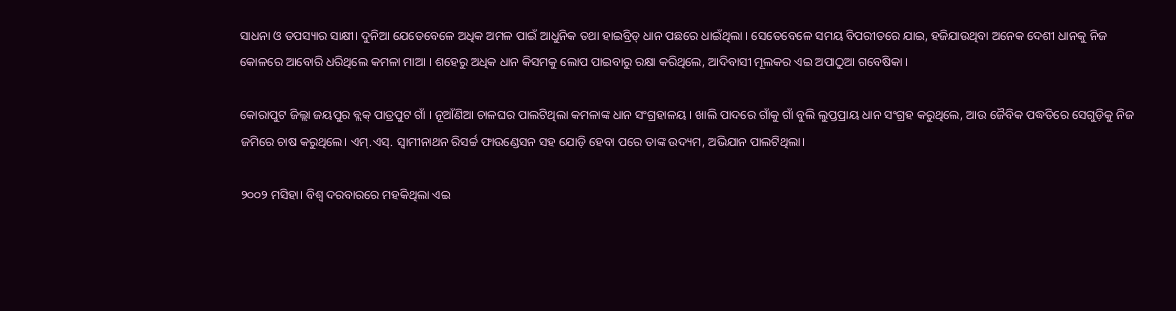ସାଧନା ଓ ତପସ୍ୟାର ସାକ୍ଷୀ। ଦୁନିଆ ଯେତେବେଳେ ଅଧିକ ଅମଳ ପାଇଁ ଆଧୁନିକ ତଥା ହାଇବ୍ରିଡ୍ ଧାନ ପଛରେ ଧାଇଁଥିଲା । ସେତେବେଳେ ସମୟ ବିପରୀତରେ ଯାଇ, ହଜିଯାଉଥିବା ଅନେକ ଦେଶୀ ଧାନକୁ ନିଜ କୋଳରେ ଆବୋରି ଧରିଥିଲେ କମଳା ମାଆ । ଶହେରୁ ଅଧିକ ଧାନ କିସମକୁ ଲୋପ ପାଇବାରୁ ରକ୍ଷା କରିଥିଲେ, ଆଦିବାସୀ ମୂଲକର ଏଇ ଅପାଠୁଆ ଗବେଷିକା ।

କୋରାପୁଟ ଜିଲ୍ଲା ଜୟପୁର ବ୍ଲକ୍ ପାତ୍ରପୁଟ ଗାଁ । ନୂଆଁଣିଆ ଚାଳଘର ପାଲଟିଥିଲା କମଳାଙ୍କ ଧାନ ସଂଗ୍ରହାଳୟ । ଖାଲି ପାଦରେ ଗାଁକୁ ଗାଁ ବୁଲି ଲୁପ୍ତପ୍ରାୟ ଧାନ ସଂଗ୍ରହ କରୁଥିଲେ, ଆଉ ଜୈବିକ ପଦ୍ଧତିରେ ସେଗୁଡ଼ିକୁ ନିଜ ଜମିରେ ଚାଷ କରୁଥିଲେ। ଏମ୍.ଏସ୍. ସ୍ୱାମୀନାଥନ ରିସର୍ଚ୍ଚ ଫାଉଣ୍ଡେସନ ସହ ଯୋଡ଼ି ହେବା ପରେ ତାଙ୍କ ଉଦ୍ୟମ, ଅଭିଯାନ ପାଲଟିଥିଲା।

୨୦୦୨ ମସିହା। ବିଶ୍ବ ଦରବାରରେ ମହକିଥିଲା ଏଇ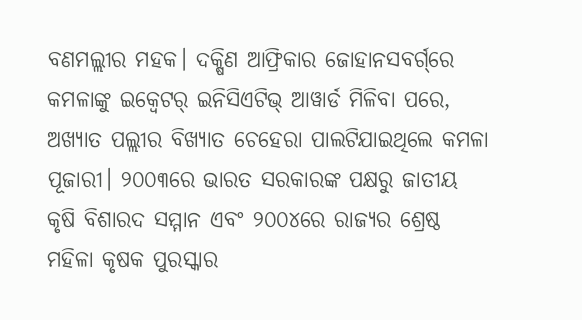ବଣମଲ୍ଲୀର ମହକ। ଦକ୍ଷିଣ ଆଫ୍ରିକାର ଜୋହାନସବର୍ଗ୍‌ରେ କମଳାଙ୍କୁ ଇକ୍ବେଟର୍ ଇନିସିଏଟିଭ୍ ଆୱାର୍ଡ ମିଳିବା ପରେ, ଅଖ୍ୟାତ ପଲ୍ଲୀର ବିଖ୍ୟାତ ଚେହେରା ପାଲଟିଯାଇଥିଲେ କମଳା ପୂଜାରୀ। ୨୦୦୩ରେ ଭାରତ ସରକାରଙ୍କ ପକ୍ଷରୁ ଜାତୀୟ କୃଷି ବିଶାରଦ ସମ୍ମାନ ଏବଂ ୨୦୦୪ରେ ରାଜ୍ୟର ଶ୍ରେଷ୍ଠ ମହିଳା କୃଷକ ପୁରସ୍କାର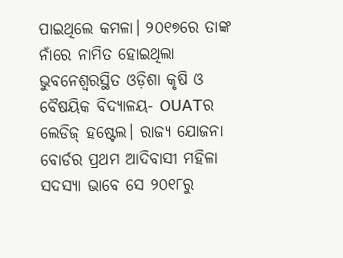ପାଇଥିଲେ କମଳା। ୨୦୧୭ରେ ତାଙ୍କ ନାଁରେ ନାମିତ ହୋଇଥିଲା ଭୁବନେଶ୍ବରସ୍ଥିତ ଓଡ଼ିଶା କୃଷି ଓ ବୈଷୟିକ ବିଦ୍ୟାଳୟ- OUATର ଲେଡିଜ୍ ହଷ୍ଟେଲ। ରାଜ୍ୟ ଯୋଜନା ବୋର୍ଡର ପ୍ରଥମ ଆଦିବାସୀ ମହିଳା ସଦସ୍ୟା ଭାବେ ସେ ୨୦୧୮ରୁ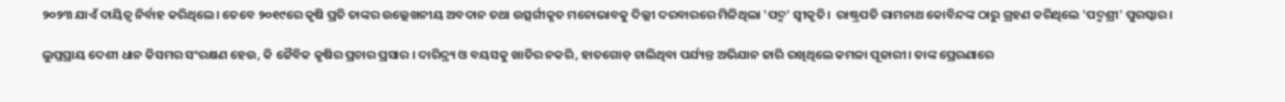୨୦୨୩ ଯାଏଁ ଦାୟିତ୍ବ ନିର୍ବାହ କରିଥିଲେ। ତେବେ ୨୦୧୯ରେ କୃଷି ପ୍ରତି ତାଙ୍କର ଉଲ୍ଲେଖନୀୟ ଅବଦାନ ତଥା ଉତ୍ସର୍ଗୀକୃତ ମନୋଭାବକୁ ଦିଲ୍ଲୀ ଦରବାରରେ ମିଳିଥିଲା 'ପଦ୍ମ' ସ୍ବୀକୃତି।  ରାଷ୍ଟ୍ରପତି ରାମନାଥ କୋବିନ୍ଦଙ୍କ ଠାରୁ ଗ୍ରହଣ କରିଥିଲେ 'ପଦ୍ମଶ୍ରୀ' ପୁରସ୍କାର।

ଲୁପ୍ତପ୍ରାୟ ଦେଶୀ ଧାନ କିସମର ସଂରକ୍ଷଣ ହେଉ, କି ଜୈବିକ କୃଷିର ପ୍ରଚାର ପ୍ରସାର । ଦାରିଦ୍ର୍ୟ ଓ ବୟସକୁ ଖାତିର ନକରି, ହାତଗୋଡ଼ ଚାଲିଥିବା ପର୍ଯ୍ୟନ୍ତ ଅଭିଯାନ ଜାରି ରଖିଥିଲେ କମଳା ପୂଜାରୀ। ତାଙ୍କ ପ୍ରେରଣାରେ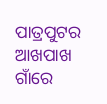ପାତ୍ରପୁଟର ଆଖପାଖ ଗାଁରେ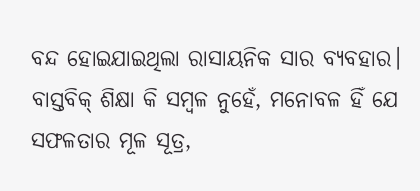ବନ୍ଦ ହୋଇଯାଇଥିଲା ରାସାୟନିକ ସାର ବ୍ୟବହାର। ବାସ୍ତବିକ୍ ଶିକ୍ଷା କି ସମ୍ବଳ ନୁହେଁ, ମନୋବଳ ହିଁ ଯେ ସଫଳତାର ମୂଳ ସୂତ୍ର,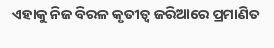ଏହାକୁ ନିଜ ବିରଳ କୃତୀତ୍ବ ଜରିଆରେ ପ୍ରମାଣିତ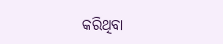କରିଥିବା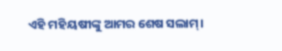ଏହି ମହିୟଷୀଙ୍କୁ ଆମର ଶେଷ ସଲାମ୍।